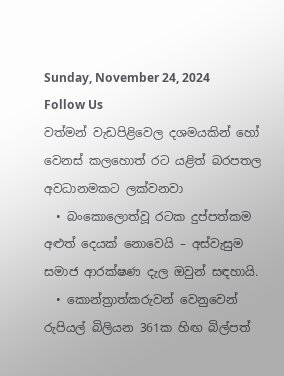Sunday, November 24, 2024
Follow Us
වත්මන් වැඩපිළිවෙල දශමයකින් හෝ වෙනස් කලහොත් රට යළිත් බරපතල අවධානමකට ලක්වනවා
  • බංකොලොත්වූ රටක දුප්පත්කම අළුත් දෙයක් නොවෙයි – අස්වැසුම සමාජ ආරක්ෂණ දැල ඔවුන් සඳහායි.
  • කොන්ත්‍රාත්කරුවන් වෙනුවෙන් රුපියල් බිලියන 361ක හිඟ බිල්පත්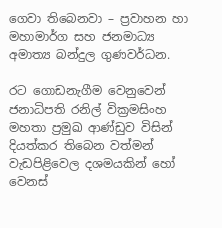ගෙවා තිබෙනවා – ප්‍රවාහන හා මහාමාර්ග සහ ජනමාධ්‍ය අමාත්‍ය බන්දුල ගුණවර්ධන.

රට ගොඩනැගීම වෙනුවෙන් ජනාධිපති රනිල් වික්‍රමසිංහ මහතා ප්‍රමුඛ ආණ්ඩුව විසින් දියත්කර තිබෙන වත්මන් වැඩපිළිවෙල දශමයකින් හෝ වෙනස්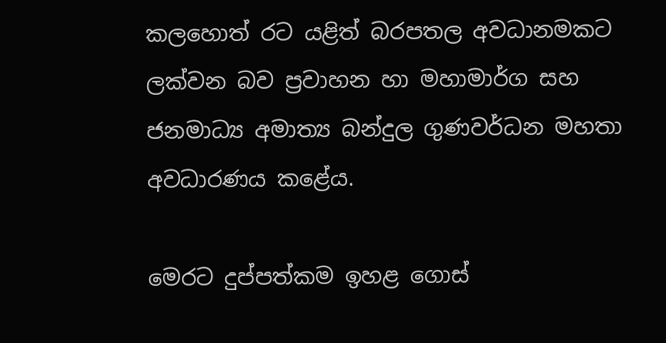කලහොත් රට යළිත් බරපතල අවධානමකට ලක්වන බව ප්‍රවාහන හා මහාමාර්ග සහ ජනමාධ්‍ය අමාත්‍ය බන්දුල ගුණවර්ධන මහතා අවධාරණය කළේය.

මෙරට දුප්පත්කම ඉහළ ගොස්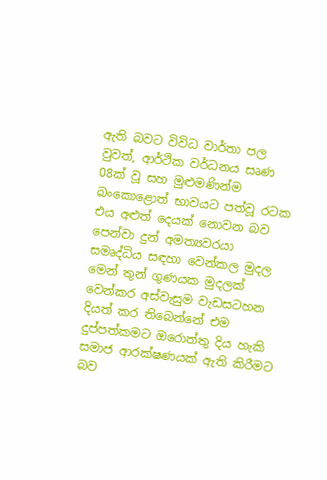ඇති බවට විවිධ වාර්තා පල වුවත්, ආර්ථික වර්ධනය සෘණ 08ක් වූ සහ මුළුමණින්ම බංකොළොත් භාවයට පත්වූ රටක එය අළුත් දෙයක් නොවන බව පෙන්වා දුන් අමත්‍යවරයා සමෘද්ධිය සඳහා වෙන්කල මුදල මෙන් තුන් ගුණයක මුදලක් වෙන්කර අස්වැසුම වැඩසටහන දියත් කර තිබෙන්නේ එම දුප්පත්කමට ඔරොත්තු දිය හැකි සමාජ ආරක්ෂණයක් ඇති කිරීමට බව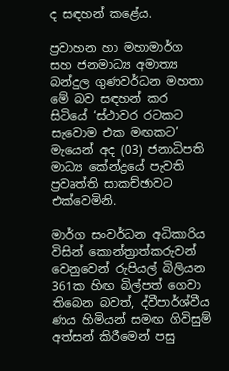ද සඳහන් කළේය.

ප්‍රවාහන හා මහාමාර්ග සහ ජනමාධ්‍ය අමාත්‍ය බන්දුල ගුණවර්ධන මහතා මේ බව සඳහන් කර සිටියේ ‘ස්ථාවර රටකට සැවොම එක මඟකට’ මැයෙන් අද (03) ජනාධිපති මාධ්‍ය කේන්ද්‍රයේ පැවති ප්‍රවෘත්ති සාකච්ඡාවට එක්වෙමිනි.

මාර්ග සංවර්ධන අධිකාරිය විසින් කොන්ත්‍රාත්කරුවන් වෙනුවෙන් රුපියල් බිලියන 361ක හිඟ බිල්පත් ගෙවා තිබෙන බවත්, ද්වීපාර්ශ්වීය ණය හිමියන් සමඟ ගිවිසුම් අත්සන් කිරීමෙන් පසු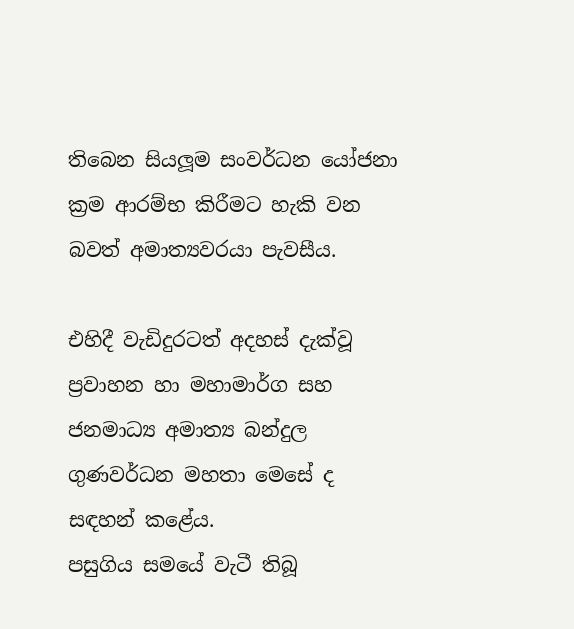තිබෙන සියලූම සංවර්ධන යෝජනා ක්‍රම ආරම්භ කිරීමට හැකි වන බවත් අමාත්‍යවරයා පැවසීය.

එහිදී වැඩිදුරටත් අදහස් දැක්වූ ප්‍රවාහන හා මහාමාර්ග සහ ජනමාධ්‍ය අමාත්‍ය බන්දුල ගුණවර්ධන මහතා මෙසේ ද සඳහන් කළේය.
පසුගිය සමයේ වැටී තිබූ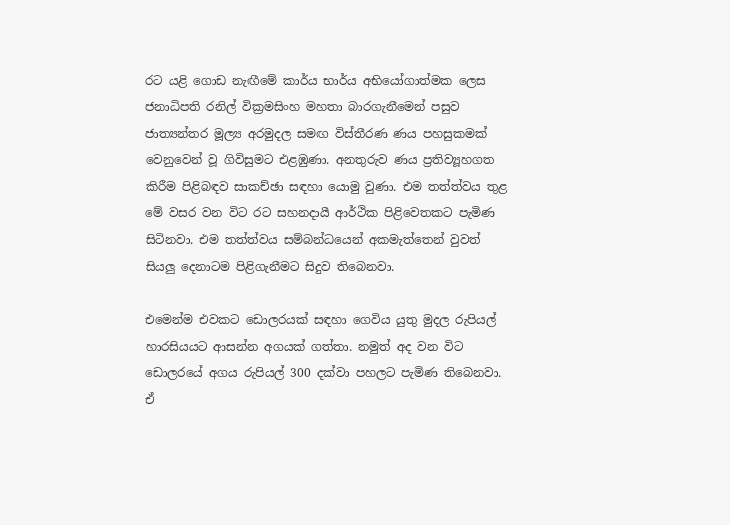රට යළි ගොඩ නැඟීමේ කාර්ය භාර්ය අභියෝගාත්මක ලෙස ජනාධිපති රනිල් වික්‍රමසිංහ මහතා බාරගැනීමෙන් පසුව ජාත්‍යන්තර මූල්‍ය අරමුදල සමඟ විස්තීරණ ණය පහසුකමක් වෙනුවෙන් වූ ගිවිසුමට එළඹුණා. අනතුරුව ණය ප්‍රතිව්‍යූහගත කිරීම පිළිබඳව සාකච්ඡා සඳහා යොමු වුණා. එම තත්ත්වය තුළ මේ වසර වන විට රට සහනදායී ආර්ථික පිළිවෙතකට පැමිණ සිටිනවා. එම තත්ත්වය සම්බන්ධයෙන් අකමැත්තෙන් වුවත් සියලු දෙනාටම පිළිගැනීමට සිදුව තිබෙනවා.

එමෙන්ම එවකට ඩොලරයක් සඳහා ගෙවිය යුතු මුදල රුපියල් හාරසියයට ආසන්න අගයක් ගත්තා. නමුත් අද වන විට ඩොලරයේ අගය රුපියල් 300 දක්වා පහලට පැමිණ තිබෙනවා. ඒ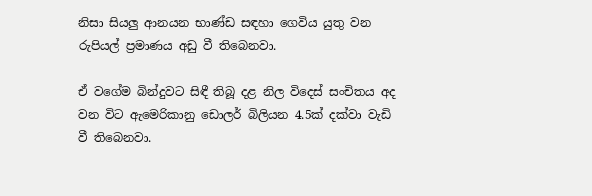නිසා සියලු ආනයන භාණ්ඩ සඳහා ගෙවිය යුතු වන රුපියල් ප්‍රමාණය අඩු වී තිබෙනවා.

ඒ වගේම බින්දුවට සිඳී තිබූ දළ නිල විදෙස් සංචිතය අද වන විට ඇමෙරිකානු ඩොලර් බිලියන 4.5ක් දක්වා වැඩි වී තිබෙනවා.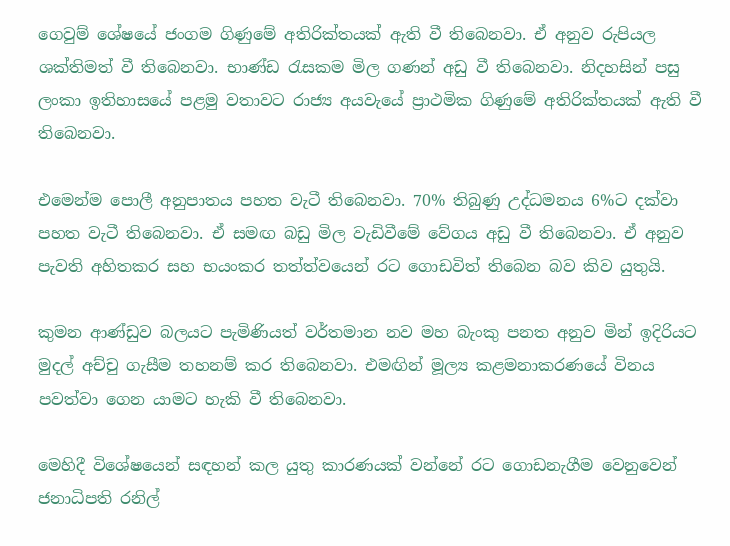ගෙවුම් ශේෂයේ ජංගම ගිණුමේ අතිරික්තයක් ඇති වී තිබෙනවා. ඒ අනුව රුපියල ශක්තිමත් වී තිබෙනවා. භාණ්ඩ රැසකම මිල ගණන් අඩු වී තිබෙනවා. නිදහසින් පසු ලංකා ඉතිහාසයේ පළමු වතාවට රාජ්‍ය අයවැයේ ප්‍රාථමික ගිණුමේ අතිරික්තයක් ඇති වී තිබෙනවා.

එමෙන්ම පොලී අනුපාතය පහත වැටී තිබෙනවා. 70% තිබුණු උද්ධමනය 6%ට දක්වා පහත වැටී තිබෙනවා. ඒ සමඟ බඩු මිල වැඩිවීමේ වේගය අඩු වී තිබෙනවා. ඒ අනුව පැවති අහිතකර සහ භයංකර තත්ත්වයෙන් රට ගොඩවිත් තිබෙන බව කිව යුතුයි.

කුමන ආණ්ඩුව බලයට පැමිණියත් වර්තමාන නව මහ බැංකු පනත අනුව මින් ඉදිරියට මුදල් අච්චු ගැසීම තහනම් කර තිබෙනවා. එමඟින් මූල්‍ය කළමනාකරණයේ විනය පවත්වා ගෙන යාමට හැකි වී තිබෙනවා.

මෙහිදී විශේෂයෙන් සඳහන් කල යුතු කාරණයක් වන්නේ රට ගොඩනැගීම වෙනුවෙන් ජනාධිපති රනිල්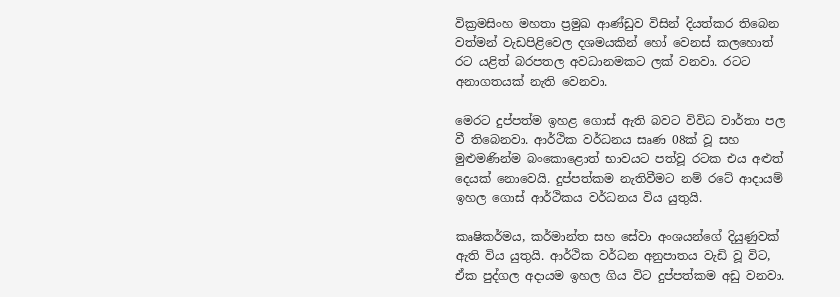වික්‍රමසිංහ මහතා ප්‍රමුඛ ආණ්ඩුව විසින් දියත්කර තිබෙන වත්මන් වැඩපිළිවෙල දශමයකින් හෝ වෙනස් කලහොත් රට යළිත් බරපතල අවධානමකට ලක් වනවා. රටට අනාගතයක් නැති වෙනවා.

මෙරට දුප්පත්ම ඉහළ ගොස් ඇති බවට විවිධ වාර්තා පල වී තිබෙනවා. ආර්ථික වර්ධනය සෘණ 08ක් වූ සහ මුළුමණින්ම බංකොළොත් භාවයට පත්වූ රටක එය අළුත් දෙයක් නොවෙයි. දුප්පත්කම නැතිවීමට නම් රටේ ආදායම් ඉහල ගොස් ආර්ථිකය වර්ධනය විය යුතුයි.

කෘෂිකර්මය, කර්මාන්ත සහ සේවා අංශයන්ගේ දියුණුවක් ඇති විය යුතුයි. ආර්ථික වර්ධන අනුපාතය වැඩි වූ විට, ඒක පුද්ගල අදායම ඉහල ගිය විට දුප්පත්කම අඩු වනවා.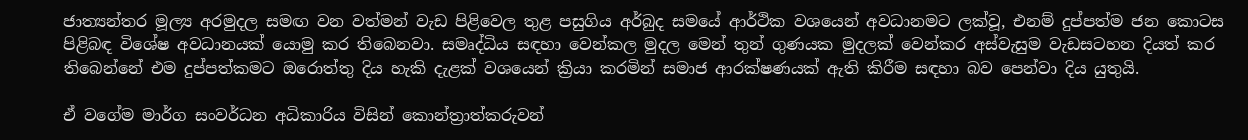ජාත්‍යන්තර මූල්‍ය අරමුදල සමඟ වන වත්මන් වැඩ පිළිවෙල තුළ පසුගිය අර්බුද සමයේ ආර්ථික වශයෙන් අවධානමට ලක්වූ, එනම් දුප්පත්ම ජන කොටස පිළිබඳ විශේෂ අවධානයක් යොමු කර තිබෙනවා. සමෘද්ධිය සඳහා වෙන්කල මුදල මෙන් තුන් ගුණයක මුදලක් වෙන්කර අස්වැසුම වැඩසටහන දියත් කර තිබෙන්නේ එම දුප්පත්කමට ඔරොත්තු දිය හැකි දැළක් වශයෙන් ක්‍රියා කරමින් සමාජ ආරක්ෂණයක් ඇති කිරීම සඳහා බව පෙන්වා දිය යුතුයි.

ඒ වගේම මාර්ග සංවර්ධන අධිකාරිය විසින් කොන්ත්‍රාත්කරුවන්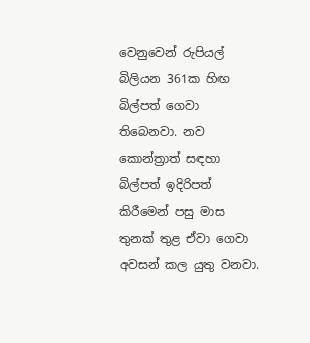වෙනුවෙන් රුපියල් බිලියන 361ක හිඟ බිල්පත් ගෙවා තිබෙනවා. නව කොන්ත්‍රාත් සඳහා බිල්පත් ඉදිරිපත් කිරීමෙන් පසු මාස තුනක් තුළ ඒවා ගෙවා අවසන් කල යුතු වනවා.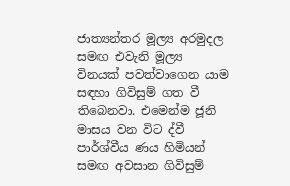ජාත්‍යන්තර මූල්‍ය අරමුදල සමඟ එවැනි මූල්‍ය විනයක් පවත්වාගෙන යාම සඳහා ගිවිසුම් ගත වී තිබෙනවා. එමෙන්ම ජූනි මාසය වන විට ද්වී පාර්ශ්වීය ණය හිමියන් සමඟ අවසාන ගිවිසුම්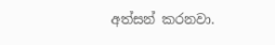අත්සන් කරනවා.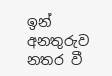ඉන් අනතුරුව නතර වී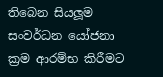තිබෙන සියලූම සංවර්ධන යෝජනා ක්‍රම ආරම්භ කිරීමට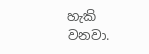හැකි වනවා.